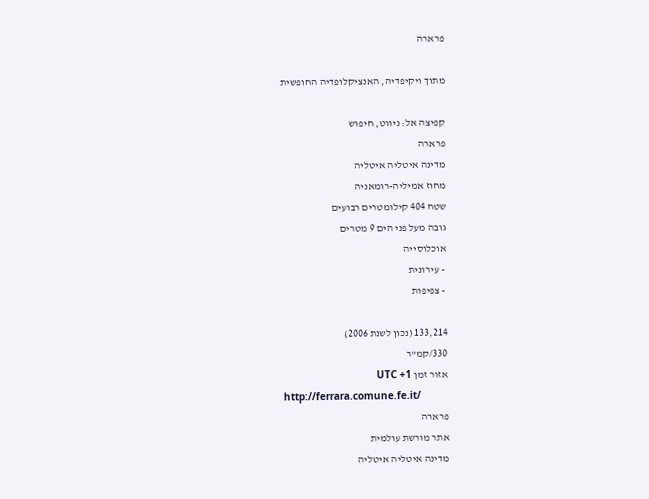פרארה

מתוך ויקיפדיה, האנציקלופדיה החופשית

קפיצה אל: ניווט, חיפוש
פרארה
מדינה איטליה איטליה
מחוז אמיליה-רומאניה
שטח 404 קילומטרים רבועים
גובה מעל פני הים 9 מטרים
אוכלוסייה
 - עירונית
 - צפיפות

133,214 (נכון לשנת 2006)
330/קמ"ר
אזור זמן UTC +1
http://ferrara.comune.fe.it/
פרארה
אתר מורשת עולמית
מדינה איטליה איטליה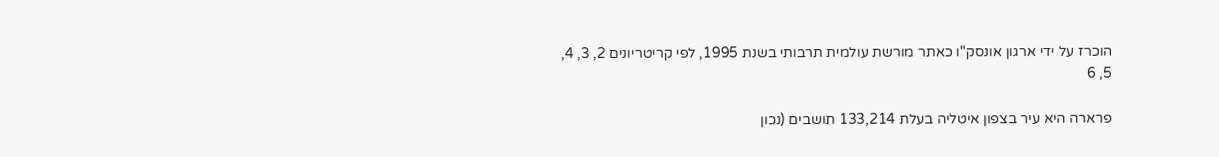הוכרז על ידי ארגון אונסק"ו כאתר מורשת עולמית תרבותי בשנת 1995, לפי קריטריונים 2, 3, 4, 5, 6

פרארה היא עיר בצפון איטליה בעלת 133,214 תושבים (נכון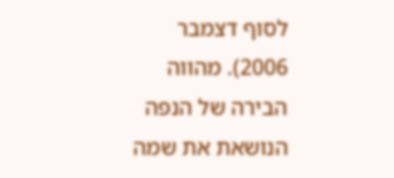לסוף דצמבר 2006). מהווה הבירה של הנפה הנושאת את שמה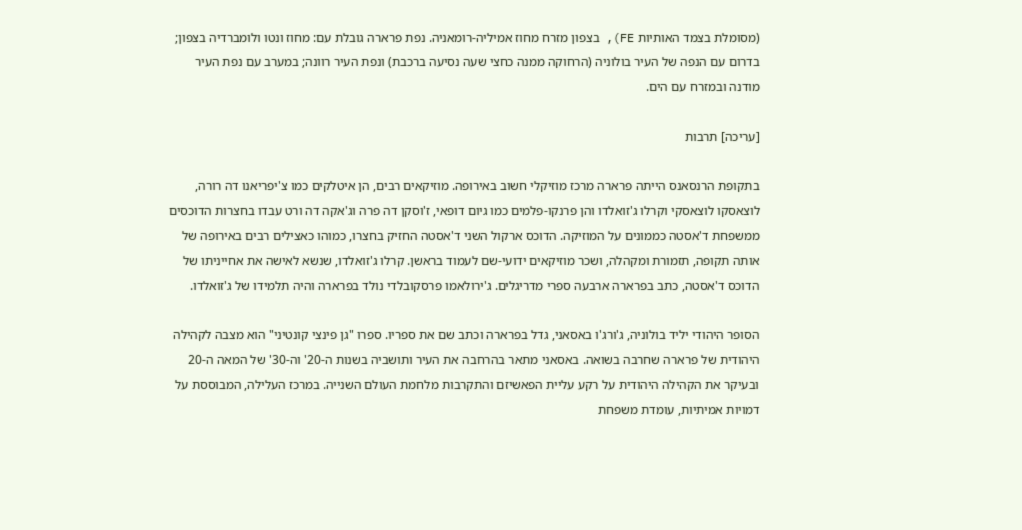(מסומלת בצמד האותיות FE), בצפון מזרח מחוז אמיליה-רומאניה. נפת פרארה גובלת עם: מחוז ונטו ולומברדיה בצפון; בדרום עם הנפה של העיר בולוניה (הרחוקה ממנה כחצי שעה נסיעה ברכבת) ונפת העיר רוונה; במערב עם נפת העיר מודנה ובמזרח עם הים.

[עריכה] תרבות

בתקופת הרנסאנס הייתה פרארה מרכז מוזיקלי חשוב באירופה. מוזיקאים רבים, הן איטלקים כמו צ'יפריאנו דה רורה, לוצאסקו לוצאסקי וקרלו ג'זואלדו והן פרנקו-פלמים כמו גיום דופאי, ז'וסקן דה פרה וג'אקה דה ורט עבדו בחצרות הדוכסים ממשפחת ד'אסטה כממונים על המוזיקה. הדוכס ארקול השני ד'אסטה החזיק בחצרו, כמוהו כאצילים רבים באירופה של אותה תקופה, תזמורת ומקהלה, ושכר מוזיקאים ידועי-שם לעמוד בראשן. קרלו ג'זואלדו, שנשא לאישה את אחייניתו של הדוכס ד'אסטה, כתב בפרארה ארבעה ספרי מדריגלים. ג'ירולאמו פרסקובלדי נולד בפרארה והיה תלמידו של ג'זואלדו.

הסופר היהודי יליד בולוניה, ג'ורג'ו באסאני, גדל בפרארה וכתב שם את ספריו. ספרו "גן פינצי קונטיני" הוא מצבה לקהילה היהודית של פרארה שחרבה בשואה. באסאני מתאר בהרחבה את העיר ותושביה בשנות ה-20' וה-30' של המאה ה-20 ובעיקר את הקהילה היהודית על רקע עליית הפאשיזם והתקרבות מלחמת העולם השנייה. במרכז העלילה, המבוססת על דמויות אמיתיות, עומדת משפחת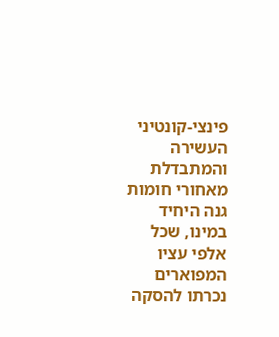פינצי-קונטיני העשירה והמתבדלת מאחורי חומות גנה היחיד במינו, שכל אלפי עציו המפוארים נכרתו להסקה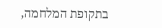בתקופת המלחמה,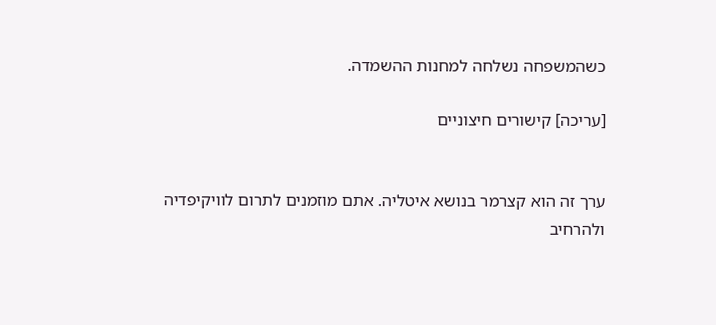כשהמשפחה נשלחה למחנות ההשמדה.

[עריכה] קישורים חיצוניים


ערך זה הוא קצרמר בנושא איטליה. אתם מוזמנים לתרום לוויקיפדיה ולהרחיב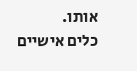אותו.
כלים אישיים